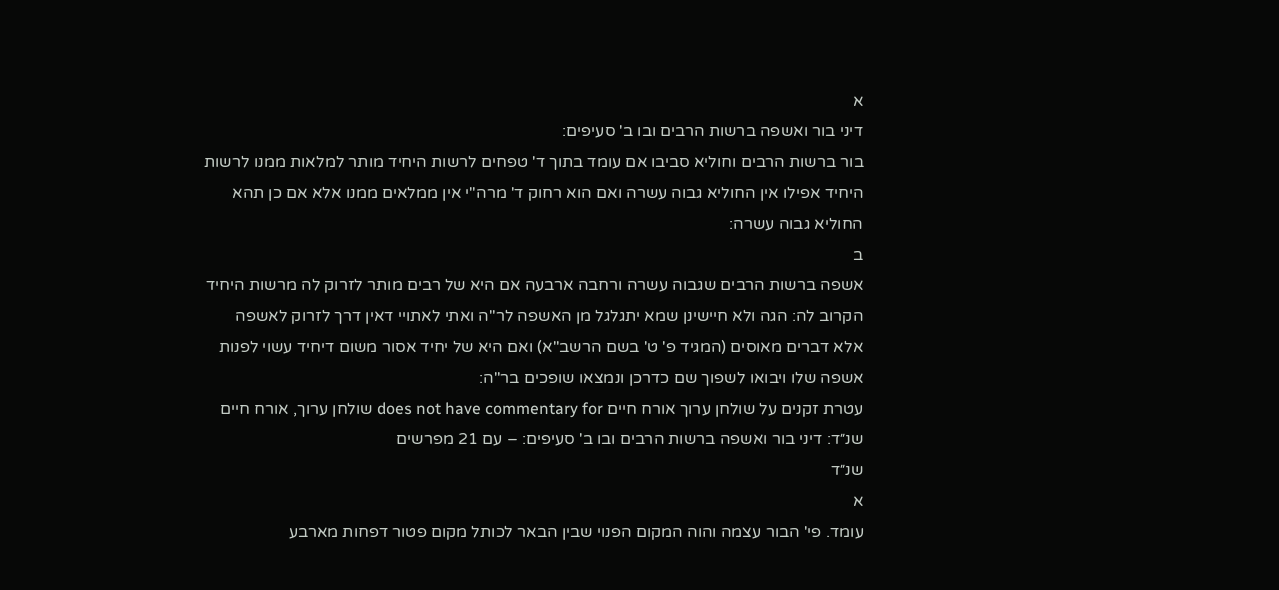א
דיני בור ואשפה ברשות הרבים ובו ב' סעיפים:
בור ברשות הרבים וחוליא סביבו אם עומד בתוך ד' טפחים לרשות היחיד מותר למלאות ממנו לרשות היחיד אפילו אין החוליא גבוה עשרה ואם הוא רחוק ד' מרה"י אין ממלאים ממנו אלא אם כן תהא החוליא גבוה עשרה:
ב
אשפה ברשות הרבים שגבוה עשרה ורחבה ארבעה אם היא של רבים מותר לזרוק לה מרשות היחיד הקרוב לה: הגה ולא חיישינן שמא יתגלגל מן האשפה לר"ה ואתי לאתויי דאין דרך לזרוק לאשפה אלא דברים מאוסים (המגיד פ' ט' בשם הרשב"א) ואם היא של יחיד אסור משום דיחיד עשוי לפנות אשפה שלו ויבואו לשפוך שם כדרכן ונמצאו שופכים בר"ה:
עטרת זקנים על שולחן ערוך אורח חיים does not have commentary for שולחן ערוך, אורח חיים שנ״ד: דיני בור ואשפה ברשות הרבים ובו ב' סעיפים: – עם 21 מפרשים
שנ״ד
א
עומד. פי' הבור עצמה והוה המקום הפנוי שבין הבאר לכותל מקום פטור דפחות מארבע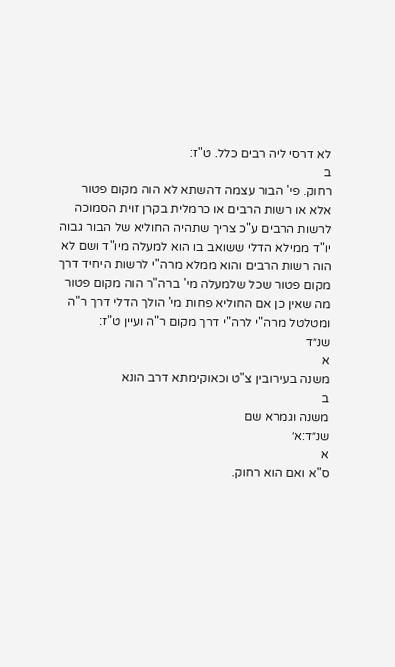לא דרסי ליה רבים כלל. ט"ז:
ב
רחוק. פי' הבור עצמה דהשתא לא הוה מקום פטור אלא או רשות הרבים או כרמלית בקרן זוית הסמוכה לרשות הרבים ע"כ צריך שתהיה החוליא של הבור גבוה יו"ד ממילא הדלי ששואב בו הוא למעלה מיו"ד ושם לא הוה רשות הרבים והוא ממלא מרה"י לרשות היחיד דרך מקום פטור שכל שלמעלה מי' ברה"ר הוה מקום פטור מה שאין כן אם החוליא פחות מי' הולך הדלי דרך ר"ה ומטלטל מרה"י לרה"י דרך מקום ר"ה ועיין ט"ז:
שנ״ד
א
משנה בעירובין צ"ט וכאוקימתא דרב הונא
ב
משנה וגמרא שם
שנ״ד:א׳
א
ס"א ואם הוא רחוק.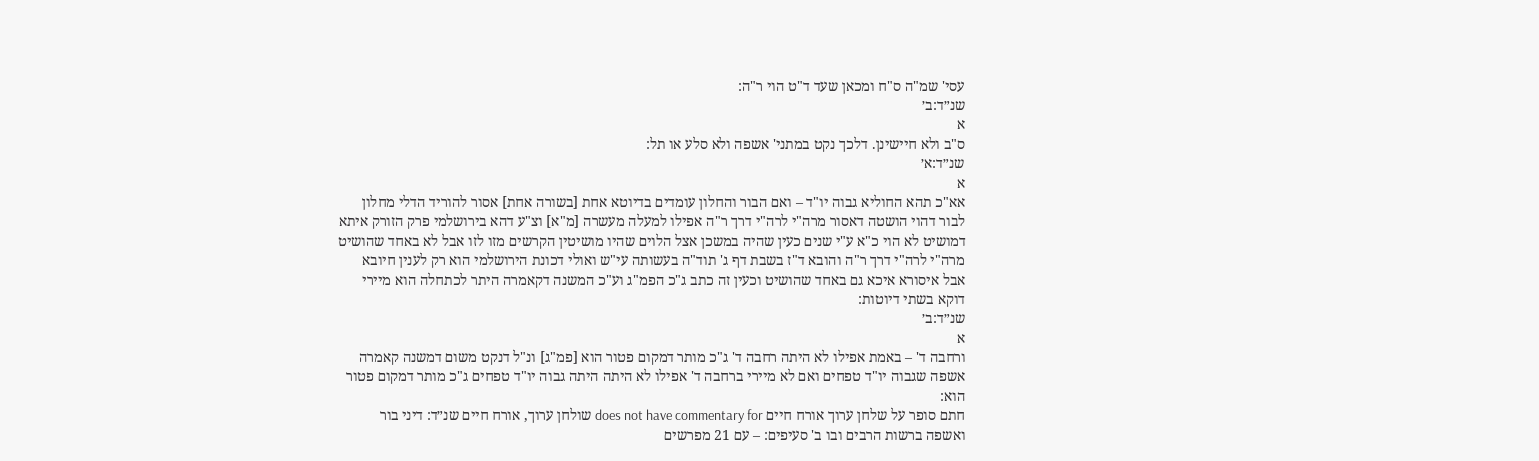עסי' שמ"ה ס"ח ומכאן שעד ד"ט הוי ר"ה:
שנ״ד:ב׳
א
ס"ב ולא חיישינן. דלכך נקט במתני' אשפה ולא סלע או תל:
שנ״ד:א׳
א
אא"כ תהא החוליא גבוה יו"ד – ואם הבור והחלון עומדים בדיוטא אחת [בשורה אחת] אסור להוריד הדלי מחלון לבור דהוי הושטה דאסור מרה"י לרה"י דרך ר"ה אפילו למעלה מעשרה [מ"א] וצ"ע דהא בירושלמי פרק הזורק איתא דמושיט לא הוי כ"א ע"י שנים כעין שהיה במשכן אצל הלוים שהיו מושיטין הקרשים מזו לזו אבל לא באחד שהושיט מרה"י לרה"י דרך ר"ה והובא ד"ז בשבת דף ג' תוד"ה בעשותה עי"ש ואולי דכונת הירושלמי הוא רק לענין חיובא אבל איסורא איכא גם באחד שהושיט וכעין זה כתב ג"כ הפמ"ג וע"כ המשנה דקאמרה היתר לכתחלה הוא מיירי דוקא בשתי דיוטות:
שנ״ד:ב׳
א
ורחבה ד' – באמת אפילו לא היתה רחבה ד' ג"כ מותר דמקום פטור הוא [פמ"ג] ונ"ל דנקט משום דמשנה קאמרה אשפה שגבוה יו"ד טפחים ואם לא מיירי ברחבה ד' אפילו לא היתה היתה גבוה יו"ד טפחים ג"כ מותר דמקום פטור הוא:
חתם סופר על שלחן ערוך אורח חיים does not have commentary for שולחן ערוך, אורח חיים שנ״ד: דיני בור ואשפה ברשות הרבים ובו ב' סעיפים: – עם 21 מפרשים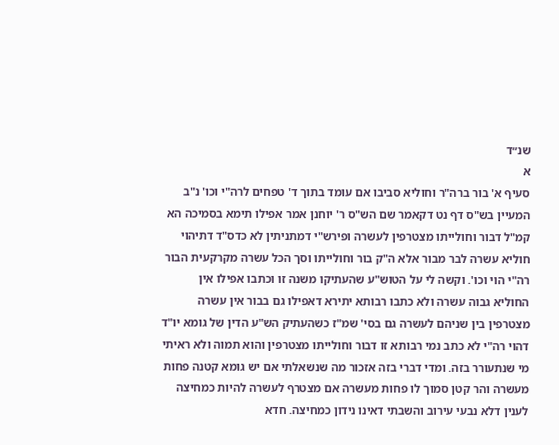שנ״ד
א
סעיף א' בור ברה"ר וחוליא סביבו אם עומד בתוך ד' טפחים לרה"י וכו' נ"ב המעיין בש"ס דף נט דקאמר שם הש"ס ר' יוחנן אמר אפילו תימא בסמיכה הא קמ"ל דבור וחולייתו מצטרפין לעשרה ופירש"י דמתניתין לא כדס"ד דתיהוי חוליא עשרה לבר מבור אלא ה"ק בור וחולייתו וסך הכל עשרה מקרקעית הבור רה"י הוי וכו'. וקשה לי על הטוש"ע שהעתיקו משנה זו וכתבו אפילו אין החוליא גבוה עשרה ולא כתבו רבותא יתירא דאפילו גם בבור אין עשרה מצטרפין בין שניהם לעשרה גם בסי' שמ"ז כשהעתיק הש"ע הדין של גומא יו"ד דהוי רה"י לא כתב נמי רבותא זו דבור וחולייתו מצטרפין והוא תמוה ולא ראיתי מי שנתעורר בזה. ומדי דברי בזה אזכור מה שנשאלתי אם יש גומא קטנה פחות מעשרה והר קטן סמוך לו פחות מעשרה אם מצטרף לעשרה להיות כמחיצה לענין דלא נבעי עירוב והשבתי דאינו נידון כמחיצה. חדא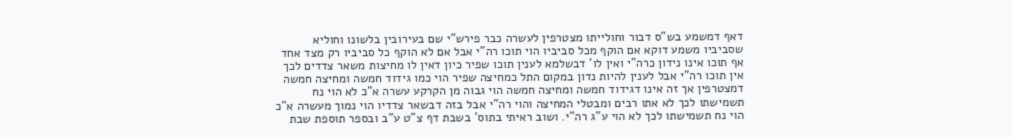דאף דמשמע בש"ס דבור וחולייתו מצטרפין לעשרה כבר פירש"י שם בעירובין בלשונו וחוליא שסביביו משמע דוקא אם הוקף מכל סביביו הוי תוכו רה"י אבל אם לא הוקף כל סביביו רק מצד אחד אף תוכו אינו נידון כרה"י ואין לו' דבשלמא לענין תוכו שפיר כיון דאין לו מחיצות משאר צדדים לכך אין תוכו רה"י אבל לענין להיות נדון במקום התל כמחיצה שפיר הוי כמו גידוד חמשה ומחיצה חמשה דמצטרפין אך זה אינו דגידוד חמשה ומחיצה חמשה הוי גבוה מן הקרקע עשרה א"כ לא הוי נח תשמישתו לכך לא אתו רבים ומבטלי המחיצה והוי רה"י אבל בזה דבשאר צדדיו הוי נמוך מעשרה א"כ הוי נח תשמישתו לכך לא הוי ע"ג רה"י. ושוב ראיתי בתוס' בשבת דף צ"ט ע"ב ובספר תוספת שבת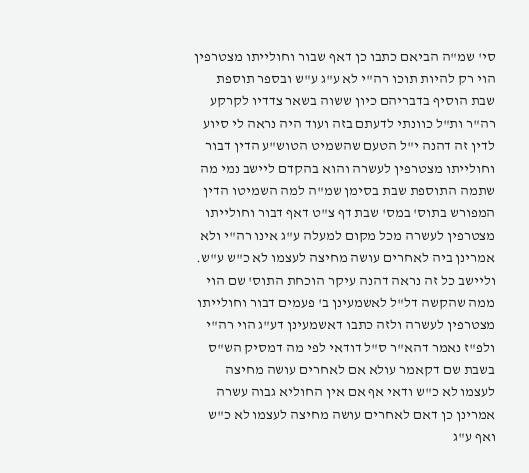סי' שמ"ה הביאם כתבו כן דאף שבור וחולייתו מצטרפין הוי רק להיות תוכו רה"י לא ע"ג ע"ש ובספר תוספת שבת הוסיף בדבריהם כיון ששוה בשאר צדדיו לקרקע רה"ר ות"ל כוונתי לדעתם בזה ועוד היה נראה לי סיוע לדין זה דהנה י"ל הטעם שהשמיט הטוש"ע הדין דבור וחולייתו מצטרפין לעשרה והוא בהקדם ליישב נמי מה שתמה התוספת שבת בסימן שמ"ה למה השמיטו הדין המפורש בתוס' במס' שבת דף צ"ט דאף דבור וחולייתו מצטרפין לעשרה מכל מקום למעלה ע"ג אינו רה"י ולא אמרינן ביה לאחרים עושה מחיצה לעצמו לא כ"ש ע"ש. וליישב כל זה נראה דהנה עיקר הוכחת התוס' שם הוי ממה שהקשה דל"ל לאשמעינן ב' פעמים דבור וחולייתו מצטרפין לעשרה ולזה כתבו דאשמעינן דע"ג הוי רה"י ולפ"ז נאמר דהא"ר ס"ל דודאי לפי מה דמסיק הש"ס בשבת שם דקאמר עולא אם לאחרים עושה מחיצה לעצמו לא כ"ש ודאי אף אם אין החוליא גבוה עשרה אמרינן כן דאם לאחרים עושה מחיצה לעצמו לא כ"ש ואף ע"ג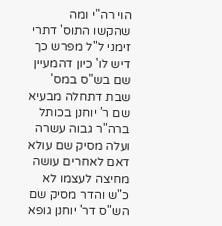הוי רה"י ומה שהקשו התוס' דתרי זימני ל"ל מפרש כך דיש לו' כיון דהמעיין שם בש"ס במס' שבת דתחלה מבעיא שם ר' יוחנן בכותל ברה"ר גבוה עשרה ועלה מסיק שם עולא דאם לאחרים עושה מחיצה לעצמו לא כ"ש והדר מסיק שם הש"ס דר' יוחנן גופא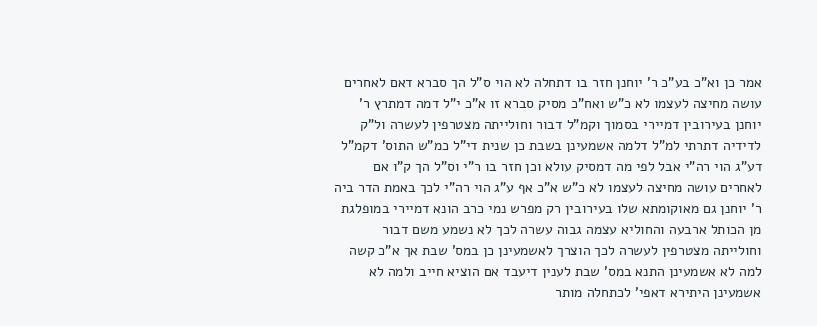אמר כן וא"כ בע"כ ר' יוחנן חזר בו דתחלה לא הוי ס"ל הך סברא דאם לאחרים עושה מחיצה לעצמו לא כ"ש ואח"כ מסיק סברא זו א"כ י"ל דמה דמתרץ ר' יוחנן בעירובין דמיירי בסמוך וקמ"ל דבור וחולייתה מצטרפין לעשרה ול"ק לדידיה דתרתי למ"ל דלמה אשמעינן בשבת כן שנית די"ל כמ"ש התוס' דקמ"ל דע"ג הוי רה"י אבל לפי מה דמסיק עולא וכן חזר בו ר"י וס"ל הך ק"ו אם לאחרים עושה מחיצה לעצמו לא כ"ש א"כ אף ע"ג הוי רה"י לכך באמת הדר ביה ר' יוחנן גם מאוקומתא שלו בעירובין רק מפרש נמי כרב הונא דמיירי במופלגת מן הכותל ארבעה והחוליא עצמה גבוה עשרה לכך לא נשמע משם דבור וחולייתה מצטרפין לעשרה לכך הוצרך לאשמעינן כן במס' שבת אך א"כ קשה למה לא אשמעינן התנא במס' שבת לענין דיעבד אם הוציא חייב ולמה לא אשמעינן היתירא דאפי' לכתחלה מותר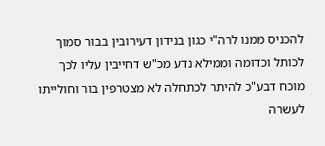להכניס ממנו לרה"י כגון בנידון דעירובין בבור סמוך לכותל וכדומה וממילא נדע מכ"ש דחייבין עליו לכך מוכח דבע"כ להיתר לכתחלה לא מצטרפין בור וחולייתו לעשרה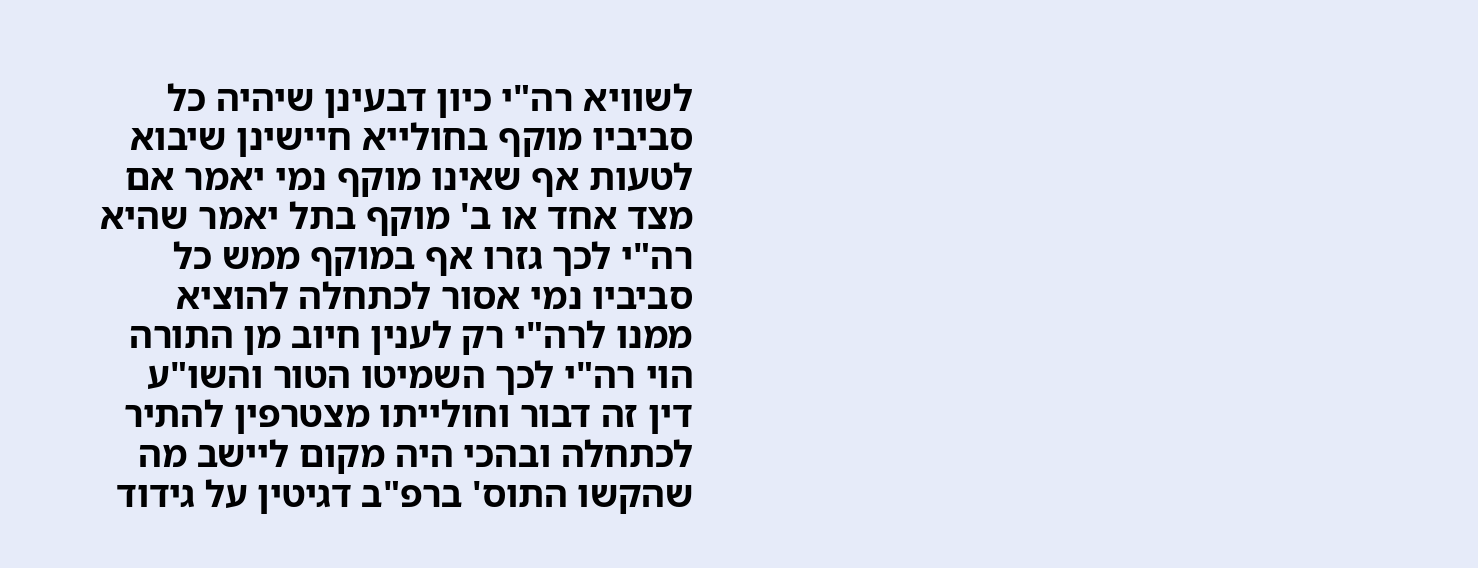לשוויא רה"י כיון דבעינן שיהיה כל סביביו מוקף בחולייא חיישינן שיבוא לטעות אף שאינו מוקף נמי יאמר אם מצד אחד או ב' מוקף בתל יאמר שהיא רה"י לכך גזרו אף במוקף ממש כל סביביו נמי אסור לכתחלה להוציא ממנו לרה"י רק לענין חיוב מן התורה הוי רה"י לכך השמיטו הטור והשו"ע דין זה דבור וחולייתו מצטרפין להתיר לכתחלה ובהכי היה מקום ליישב מה שהקשו התוס' ברפ"ב דגיטין על גידוד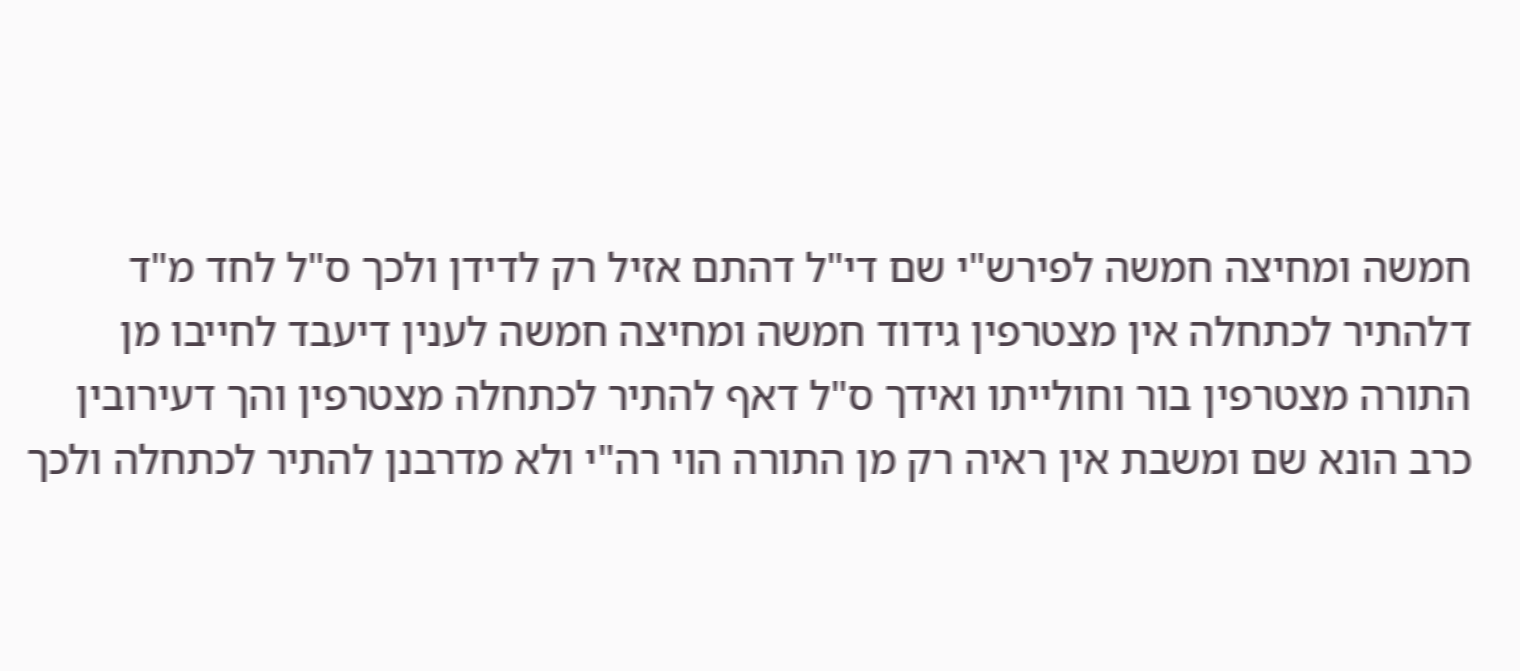חמשה ומחיצה חמשה לפירש"י שם די"ל דהתם אזיל רק לדידן ולכך ס"ל לחד מ"ד דלהתיר לכתחלה אין מצטרפין גידוד חמשה ומחיצה חמשה לענין דיעבד לחייבו מן התורה מצטרפין בור וחולייתו ואידך ס"ל דאף להתיר לכתחלה מצטרפין והך דעירובין כרב הונא שם ומשבת אין ראיה רק מן התורה הוי רה"י ולא מדרבנן להתיר לכתחלה ולכך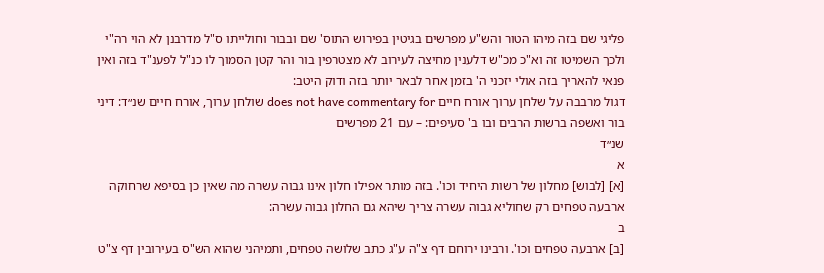פליגי שם בזה מיהו הטור והש"ע מפרשים בגיטין בפירוש התוס' שם ובבור וחולייתו ס"ל מדרבנן לא הוי רה"י ולכך השמיטו זה וא"כ מכ"ש דלענין מחיצה לעירוב לא מצטרפין בור והר קטן הסמוך לו כנ"ל לפענ"ד בזה ואין פנאי להאריך בזה אולי יזכני ה' בזמן אחר לבאר יותר בזה ודוק היטב:
דגול מרבבה על שלחן ערוך אורח חיים does not have commentary for שולחן ערוך, אורח חיים שנ״ד: דיני בור ואשפה ברשות הרבים ובו ב' סעיפים: – עם 21 מפרשים
שנ״ד
א
[א] [לבוש] מחלון של רשות היחיד וכו'. בזה מותר אפילו חלון אינו גבוה עשרה מה שאין כן בסיפא שרחוקה ארבעה טפחים רק שחוליא גבוה עשרה צריך שיהא גם החלון גבוה עשרה:
ב
[ב] ארבעה טפחים וכו'. ורבינו ירוחם דף צ"ה ע"ג כתב שלושה טפחים, ותמיהני שהוא הש"ס בעירובין דף צ"ט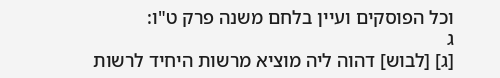וכל הפוסקים ועיין בלחם משנה פרק ט"ו:
ג
[ג] [לבוש] דהוה ליה מוציא מרשות היחיד לרשות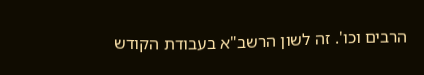הרבים וכו'. זה לשון הרשב"א בעבודת הקודש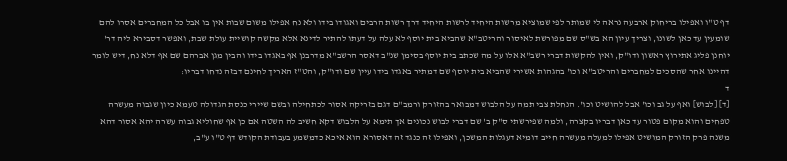דף ט"ו ואפילו בריחוק ארבעה נראה לי שמותר לפי שמוציא מרשות היחיד לרשות היחיד דרך רשות הרבים ואגודו בידו ולא נח אפילו משום שבות אין בו אבל כל המחברים אסרו להם שומעין עד כאן לשונו, וצריך עיון הא בש"ס שם מפורשת לאיסור והריטב"א שהביא בית יוסף לא עלה על דעתו להתיר לדינא אלא מקשה קושיית עולת שבת, ואפשר דסבירא ליה דר' יוחנן פליג אתירוץ ראשון ודו"ק, ואין להקשות דברי רשב"א אלו על מה שכתב בית יוסף בסימן שנ"ב דאסר הרשב"א מדרבנן אף באגדו בידו והבין מגן אברהם שם אף דלא נח, דיש לומר דהיינו אחר שהסכים למחברים והריטב"א וכו' בהגהות אשירי שהביא בית יוסף שם דמתיר באגדו בידו עיין שם ודו"ק, והט"ז האריך לחינם דבזה נדחו דבריו:
ד
[ד] [לבוש] ואף על גב וכו' אבל להושיט וכו'. הנחלת צבי תמה על הלבוש דמבואר בהזורק ורמב"ם דגם בזריקה אסור לכתחילה ובשם שיירי כנסת הגדולה טעמא כיון שגבוה מעשרה טפחים והוא מקום פטור עד כאן דבריו בקצרה, ולמה שפירשתי ס"ק ב' שם דברי לבוש נכונים אך תימא על הלבוש דקא חשיב לה השטה אם כן אף שחוליא גבוה עשרה יהא אסור דהא משנה פרק הזורק המושיט אפילו למעלה מעשרה חייב דומיא דעגלות המשכן, ואפילו זה כנגד זה דאסורא הוא איכא כדמשמע בעבודת הקודש דף ט"ו ע"ב,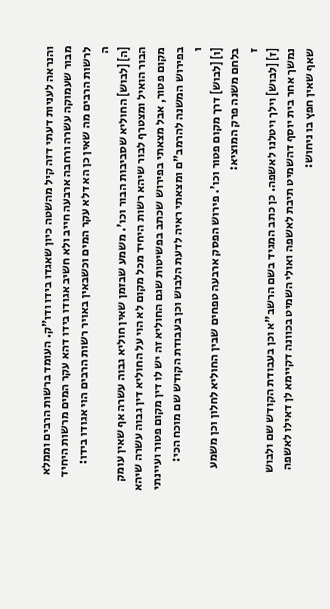והנראה לעניות דעתי דזה קיל מהשטה כיון שאגדו בידו ודו"ק. העומד ברשות הרבים וממלא מבור שעמוקה עשרה ורחבה ארבעה חייב ולא חשיב אגודו בידו דהא עקר המים מרשות היחיד לרשות הרבים מה שאין כן הא דלא עקר המים וכשבאין באויר רשות הרבים הוי אגודו בידו:
ה
[ה] [לבוש] החוליא שסביבות הבור וכו'. משמע שבזמן שאין חוליא גבוה עשרה אף שאין עומק הבור הואיל ומצטרף לבור שיהא רשות היחיד מכל מקום לא הוי על החוליא דין גבוה עשרה שיהא מקום פטור, אבל מצאתי בפירוש שכתב בפשיטות שגם החוליא זה יש לו דין מקום פטור ועיינתי בפירוש המשנה להרמב"ם ומצאתי ראיה לדעת הלבוש וכן בעבודת הקודש שם מוכח הכי:
ו
[ו] [לבוש] דרך מקום פטור וכו'. פירוש הפסק ארבעה טפחים שבין החוליא לחלון וכן משמע בלחם משנה פרק המוציא:
ז
[ז] [לבוש] וילך ויטלנו לאשפה. כן כתב המגיד בשם הרשב"א וכן בעבודת הקודש שם ולבוש נמשך אחר בית יוסף דהשמיט תיבת לאשפה ואולי השמיט בכוונה דקיימא לן דאילו לאשפה שאף שאין חפץ בו ניחוש: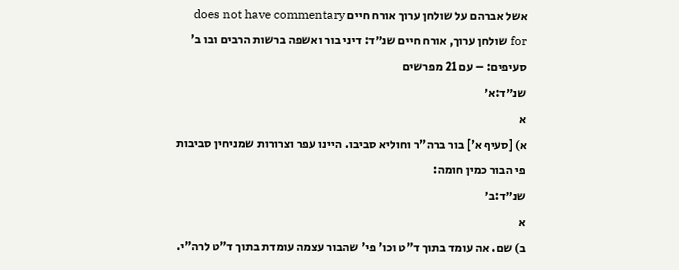אשל אברהם על שולחן ערוך אורח חיים does not have commentary for שולחן ערוך, אורח חיים שנ״ד: דיני בור ואשפה ברשות הרבים ובו ב' סעיפים: – עם 21 מפרשים
שנ״ד:א׳
א
א) [סעיף א'] בור ברה"ר וחוליא סביבו. היינו עפר וצרורות שמניחין סביבות פי הבור כמין חומה:
שנ״ד:ב׳
א
ב) שם. אה עומד בתוך ד"ט וכו' פי' שהבור עצמה עומדת בתוך ד"ט לרה"י.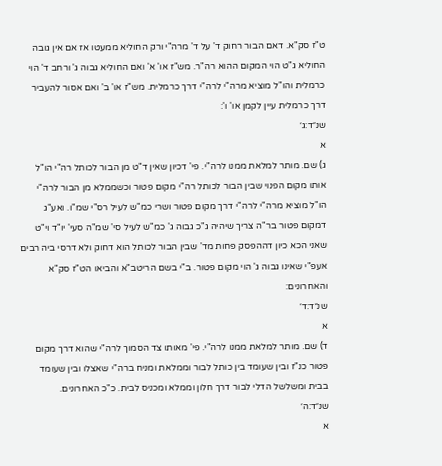ט"ז סק"א. דאם הבור רחוק ד' על ד' מרה"י ורק החוליא ממעטו אז אם אין גובה החוליא ג"ט הוי המקום ההוא רה"ר. מש"ז או' א' ואם החוליא גבוה ג' ורחב ד' הוי כרמלית והו"ל מוציא מרה"י לרה"י דרך כרמלית. מש"ז או' ב' ואם אסור להעביר דרך כרמלית עיין לקמן או' ו':
שנ״ד:ג׳
א
ג) שם. מותר למלאת ממנו לרה"י. פי' דכיון שאין ד"ט מן הבור לכותל רה"י הו"ל אותו מקום הפנוי שבין הבור לכותל רה"י מקום פטור וכשממלא מן הבור לרה"י הו"ל מוציא מרה"י לרה"י דרך מקום פטור ושרי כמ"ש לעיל רס"י שמ"ו. ואע"ג דמקום פטור בר"ה צריך שיהיה ג"כ גבוה ג' כמ"ש לעיל סי' שמ"ה סעי' יו"ד וי"ט שאני הכא כיון דההפסק פחות מד' שבין הבור לכותל הוא דחוק ולא דרסי ביה רבים אעפ"י שאינו גבוה ג' הוי מקום פטור. ב"י בשם הריטב"א והביאו הט"ז סק"א והאחרונים:
שנ״ד:ד׳
א
ד) שם. מותר למלאת ממנו לרה"י. פי' מאותו צד הסמוך לרה"י שהוא דרך מקום פטור כנ"ז ובין שעומד בין כותל לבור וממלאת ומניח ברה"י שאצלו ובין שעומד בבית ומשלשל הדלי לבור דרך חלון וממלא ומכניס לבית. כ"כ האחרונים.
שנ״ד:ה׳
א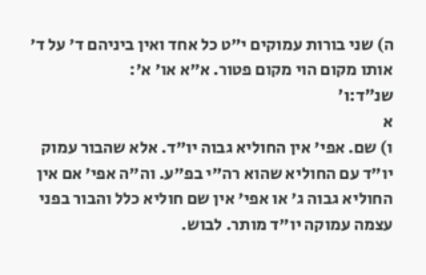ה) שני בורות עמוקים י"ט כל אחד ואין ביניהם ד' על ד' אותו מקום הוי מקום פטור. א"א או' א':
שנ״ד:ו׳
א
ו) שם. אפי' אין החוליא גבוה יו"ד. אלא שהבור עמוק יו"ד עם החוליא שהוא רה"י בפ"ע. וה"ה אפי' אם אין החוליא גבוה ג' או אפי' אין שם חוליא כלל והבור בפני עצמה עמוקה יו"ד מותר. לבוש.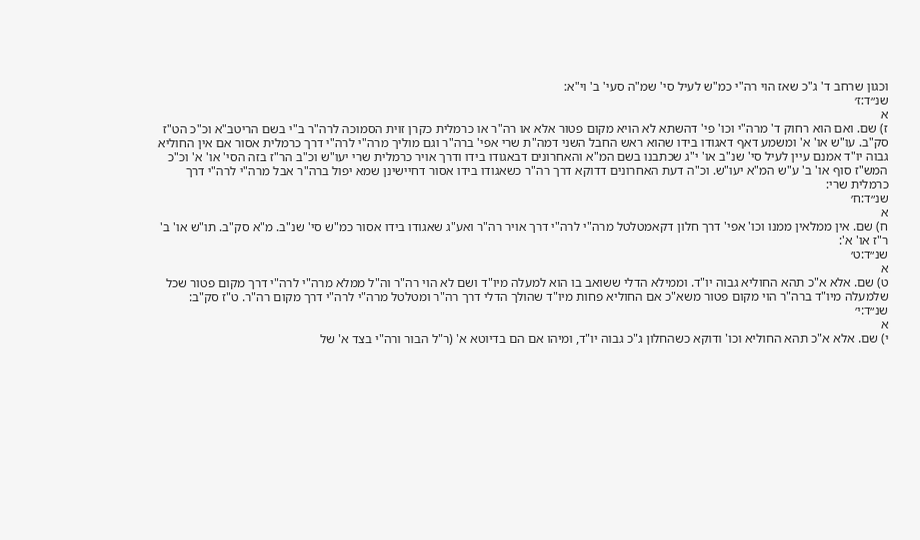וכגון שרחב ד' ג"כ שאז הוי רה"י כמ"ש לעיל סי' שמ"ה סעי' ב' וי"א:
שנ״ד:ז׳
א
ז) שם. ואם הוא רחוק ד' מרה"י וכו' פי' דהשתא לא הויא מקום פטור אלא או רה"ר או כרמלית כקרן זוית הסמוכה לרה"ר ב"י בשם הריטב"א וכ"כ הט"ז סק"ב. עו"ש או' א' ומשמע דאף דאגודו בידו שהוא ראש החבל השני דמה"ת שרי אפי' ברה"ר וגם מוליך מרה"י לרה"י דרך כרמלית אסור אם אין החוליא גבוה יו"ד אמנם עיין לעיל סי' שנ"ב או' י"ג שכתבנו בשם המ"א והאחרונים דבאגודו בידו ודרך אויר כרמלית שרי יעו"ש וכ"ב הר"ז בזה הסי' או' א' וכ"כ המש"ז סוף או' ב' ע"ש המ"א יעו"ש. וכ"ה דעת האחרונים דדוקא דרך רה"ר כשאגודו בידו אסור דחיישינן שמא יפול ברה"ר אבל מרה"י לרה"י דרך כרמלית שרי:
שנ״ד:ח׳
א
ח) שם. אין ממלאין ממנו וכו' אפי' דרך חלון דקאמטלטל מרה"י לרה"י דרך אויר רה"ר ואע"ג שאגודו בידו אסור כמ"ש סי' שנ"ב. מ"א סק"ב. תו"ש או' ב' ר"ז או' א':
שנ״ד:ט׳
א
ט) שם. אלא א"כ תהא החוליא גבוה יו"ד. וממילא הדלי ששואב בו הוא למעלה מיו"ד ושם לא הוי רה"ר וה"ל ממלא מרה"י לרה"י דרך מקום פטור שכל שלמעלה מיו"ד ברה"ר הוי מקום פטור משא"כ אם החוליא פחות מיו"ד שהולך הדלי דרך רה"ר ומטלטל מרה"י לרה"י דרך מקום רה"ר. ט"ז סק"ב:
שנ״ד:י׳
א
י) שם. אלא א"כ תהא החוליא וכו' ודוקא כשהחלון ג"כ גבוה יו"ד, ומיהו אם הם בדיוטא א' (ר"ל הבור ורה"י בצד א' של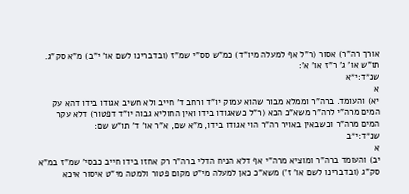אורך רה"ר) אסור (ר"ל אף למעלה מיו"ד) כמ"ש סס"י שמ"ז (ובדברינו לשם או' י"ב) מ"א סק"ג. תו"ש או' ג' ר"ז או' א':
שנ״ד:י״א
א
יא) והעומד. ברה"ר וממלא מבור שהוא עמוק יו"ד ורחב ד' חייב ולא חשיב אגודו בידו דהא עק המים מרה"י לרה"ר משא"כ הכא (ר"ל כשאגודו בידו ואין החוליא גבוה יו"ד דפטור) דלא עקר המים מרה"ר וכשבאין באויר רה"ר הוי אגודו בידו, מ"א שם, א"ר או' ד' תו"ש שם:
שנ״ד:י״ב
א
יב) והעומד ברה"ר ומוציא מרה"י אף דלא הניח הדלי ברה"ר רק אחזו בידו חייב כבסי' שמ"ז במ"א סק"ג (ובדברינו לשם או' ז') משא"כ כאן למעלה מי"ט מקום פטור ולמטה מי"ט איסור איכא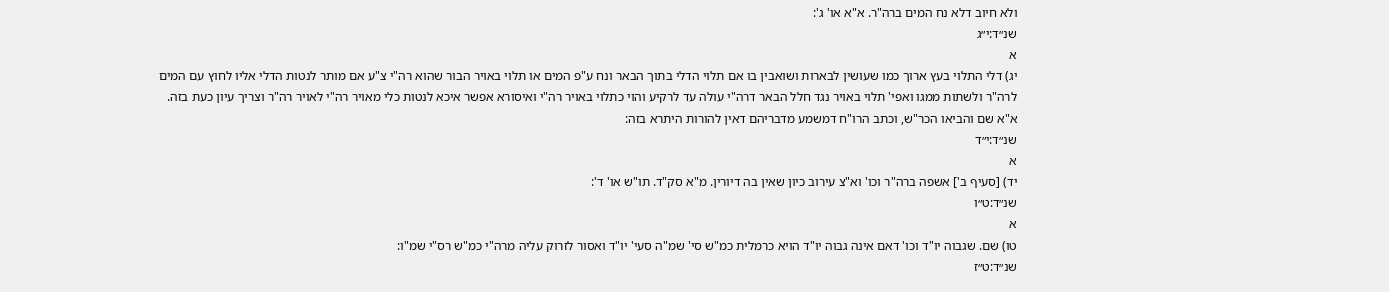ולא חיוב דלא נח המים ברה"ר. א"א או' ג':
שנ״ד:י״ג
א
יג) דלי התלוי בעץ ארוך כמו שעושין לבארות ושואבין בו אם תלוי הדלי בתוך הבאר ונח ע"פ המים או תלוי באויר הבור שהוא רה"י צ"ע אם מותר לנטות הדלי אליו לחוץ עם המים לרה"ר ולשתות ממגו ואפי' תלוי באויר נגד חלל הבאר דרה"י עולה עד לרקיע והוי כתלוי באויר רה"י ואיסורא אפשר איכא לנטות כלי מאויר רה"י לאויר רה"ר וצריך עיון כעת בזה. א"א שם והביאו הכר"ש, וכתב הרו"ח דמשמע מדבריהם דאין להורות היתרא בזה:
שנ״ד:י״ד
א
יד) [סעיף ב'] אשפה ברה"ר וכו' וא"צ עירוב כיון שאין בה דיורין. מ"א סק"ד. תו"ש או' ד':
שנ״ד:ט״ו
א
טו) שם. שגבוה יו"ד וכו' דאם אינה גבוה יו"ד הויא כרמלית כמ"ש סי' שמ"ה סעי' יו"ד ואסור לזרוק עליה מרה"י כמ"ש רס"י שמ"ו:
שנ״ד:ט״ז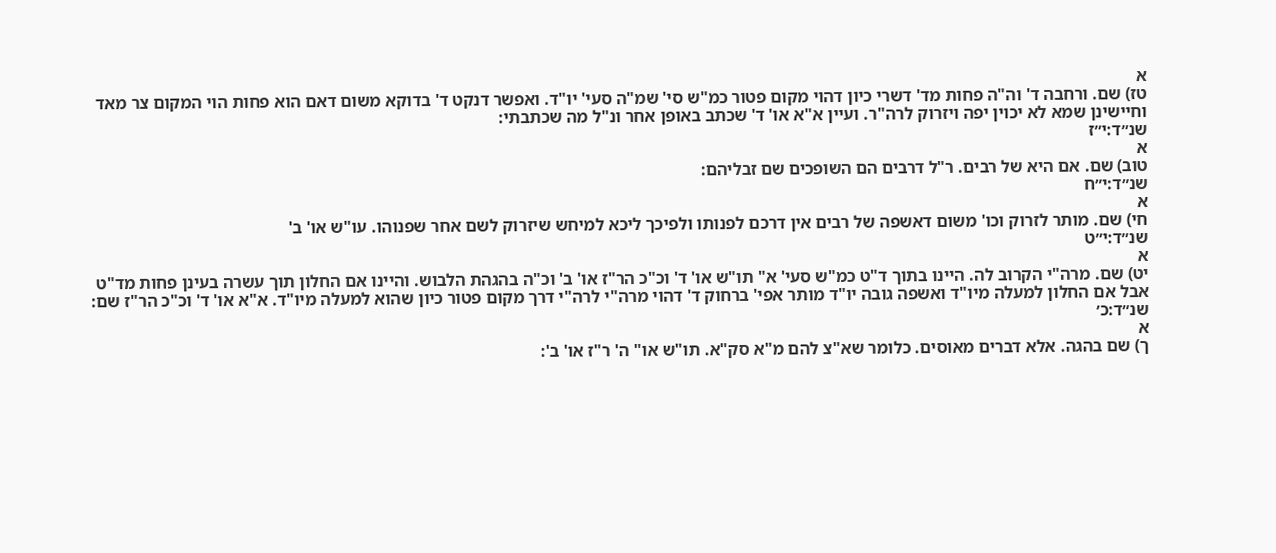א
טז) שם. ורחבה ד' וה"ה פחות מד' דשרי כיון דהוי מקום פטור כמ"ש סי' שמ"ה סעי' יו"ד. ואפשר דנקט ד' בדוקא משום דאם הוא פחות הוי המקום צר מאד וחיישינן שמא לא יכוין יפה ויזרוק לרה"ר. ועיין א"א או' ד' שכתב באופן אחר ונ"ל מה שכתבתי:
שנ״ד:י״ז
א
טוב) שם. אם היא של רבים. ר"ל דרבים הם השופכים שם זבליהם:
שנ״ד:י״ח
א
חי) שם. מותר לזרוק וכו' משום דאשפה של רבים אין דרכם לפנותו ולפיכך ליכא למיחש שיזרוק לשם אחר שפנוהו. עו"ש או' ב'
שנ״ד:י״ט
א
יט) שם. מרה"י הקרוב לה. היינו בתוך ד"ט כמ"ש סעי' א" תו"ש או' ד' וכ"כ הר"ז או' ב' וכ"ה בהגהת הלבוש. והיינו אם החלון תוך עשרה בעינן פחות מד"ט אבל אם החלון למעלה מיו"ד ואשפה גובה יו"ד מותר אפי' ברחוק ד' דהוי מרה"י לרה"י דרך מקום פטור כיון שהוא למעלה מיו"ד. א"א או' ד' וכ"כ הר"ז שם:
שנ״ד:כ׳
א
ך) שם בהגה. אלא דברים מאוסים. כלומר שא"צ להם מ"א סק"א. תו"ש או" ה' ר"ז או' ב':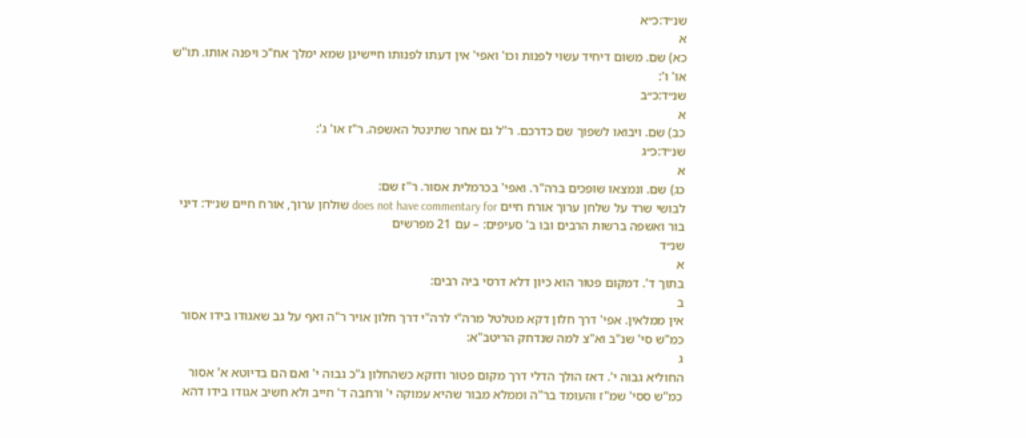שנ״ד:כ״א
א
כא) שם. משום דיחיד עשוי לפנות וכו' ואפי' אין דעתו לפנותו חיישינן שמא ימלך אח"כ ויפנה אותו. תו"ש או' ו':
שנ״ד:כ״ב
א
כב) שם. ויבואו לשפוך שם כדרכם. ר"ל גם אחר שתינטל האשפה. ר"ז או' ג':
שנ״ד:כ״ג
א
כג) שם. ונמצאו שופכים ברה"ר. ואפי' בכרמלית אסור. ר"ז שם:
לבושי שרד על שלחן ערוך אורח חיים does not have commentary for שולחן ערוך, אורח חיים שנ״ד: דיני בור ואשפה ברשות הרבים ובו ב' סעיפים: – עם 21 מפרשים
שנ״ד
א
בתוך ד'. דמקום פטור הוא כיון דלא דרסי ביה רבים:
ב
אין ממלאין. אפי' דרך חלון דקא מטלטל מרה"י לרה"י דרך חלון אויר ר"ה ואף על גב שאגודו בידו אסור כמ"ש סי' שנ"ב וא"צ למה שנדחק הריטב"א:
ג
החוליא גבוה י'. דאז הולך הדלי דרך מקום פטור ודוקא כשהחלון ג"כ גבוה י' ואם הם בדיוטא א' אסור כמ"ש ססי' שמ"ז והעומד בר"ה וממלא מבור שהיא עמוקה י' ורחבה ד' חייב ולא חשיב אגודו בידו דהא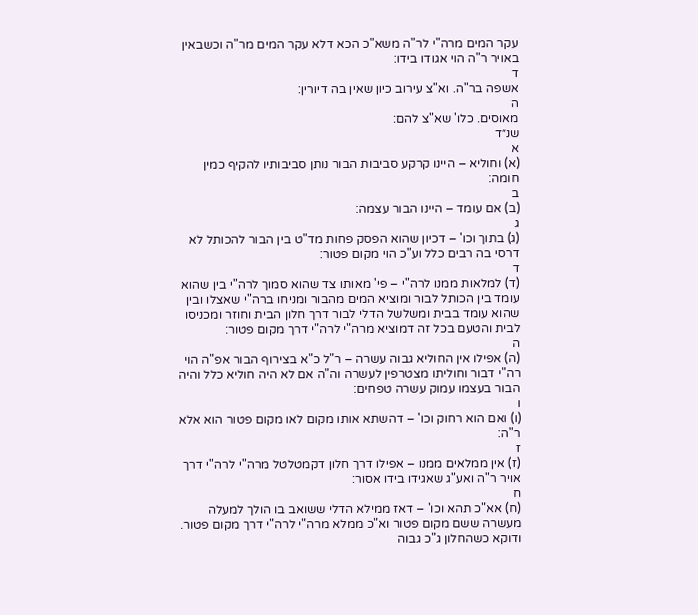עקר המים מרה"י לר"ה משא"כ הכא דלא עקר המים מר"ה וכשבאין באויר ר"ה הוי אגודו בידו:
ד
אשפה בר"ה. וא"צ עירוב כיון שאין בה דיורין:
ה
מאוסים. כלו' שא"צ להם:
שנ״ד
א
(א) וחוליא – היינו קרקע סביבות הבור נותן סביבותיו להקיף כמין חומה:
ב
(ב) אם עומד – היינו הבור עצמה:
ג
(ג) בתוך וכו' – דכיון שהוא הפסק פחות מד"ט בין הבור להכותל לא דרסי בה רבים כלל וע"כ הוי מקום פטור:
ד
(ד) למלאות ממנו לרה"י – פי' מאותו צד שהוא סמוך לרה"י בין שהוא עומד בין הכותל לבור ומוציא המים מהבור ומניחו ברה"י שאצלו ובין שהוא עומד בבית ומשלשל הדלי לבור דרך חלון הבית וחוזר ומכניסו לבית והטעם בכל זה דמוציא מרה"י לרה"י דרך מקום פטור:
ה
(ה) אפילו אין החוליא גבוה עשרה – ר"ל כ"א בצירוף הבור אפ"ה הוי רה"י דבור וחוליתו מצטרפין לעשרה וה"ה אם לא היה חוליא כלל והיה הבור בעצמו עמוק עשרה טפחים:
ו
(ו) ואם הוא רחוק וכו' – דהשתא אותו מקום לאו מקום פטור הוא אלא ר"ה:
ז
(ז) אין ממלאים ממנו – אפילו דרך חלון דקמטלטל מרה"י לרה"י דרך אויר ר"ה ואע"ג שאגידו בידו אסור:
ח
(ח) אא"כ תהא וכו' – דאז ממילא הדלי ששואב בו הולך למעלה מעשרה ששם מקום פטור וא"כ ממלא מרה"י לרה"י דרך מקום פטור. ודוקא כשהחלון ג"כ גבוה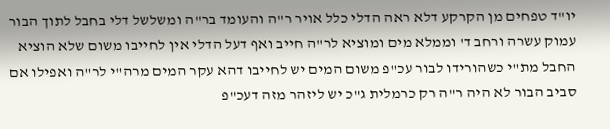יו"ד טפחים מן הקרקע דלא ראה הדלי כלל אויר ר"ה והעומד בר"ה ומשלשל דלי בחבל לתוך הבור עמוק עשרה ורחב ד' וממלא מים ומוציא לר"ה חייב ואף דעל הדלי אין לחייבו משום שלא הוציא החבל מת"י כשהורידו לבור עכ"פ משום המים יש לחייבו דהא עקר המים מרה"י לר"ה ואפילו אם סביב הבור לא היה ר"ה רק כרמלית ג"כ יש ליזהר מזה דעכ"פ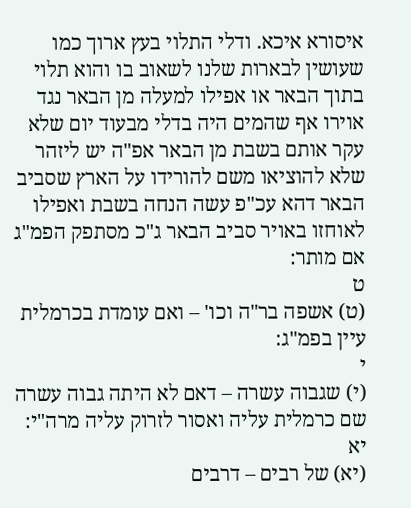איסורא איכא. ודלי התלוי בעץ ארוך כמו שעושין לבארות שלנו לשאוב בו והוא תלוי בתוך הבאר או אפילו למעלה מן הבאר נגד אוירו אף שהמים היה בדלי מבעוד יום שלא עקר אותם בשבת מן הבאר אפ"ה יש ליזהר שלא להוציאו משם להורידו על הארץ שסביב הבאר דהא עכ"פ עשה הנחה בשבת ואפילו לאוחזו באויר סביב הבאר ג"כ מסתפק הפמ"ג אם מותר:
ט
(ט) אשפה בר"ה וכו' – ואם עומדת בכרמלית עיין בפמ"ג:
י
(י) שגבוה עשרה – דאם לא היתה גבוה עשרה שם כרמלית עליה ואסור לזרוק עליה מרה"י:
יא
(יא) של רבים – דרבים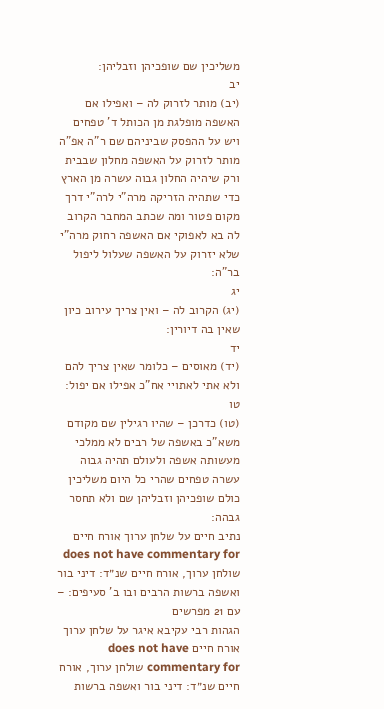משליכין שם שופכיהן וזבליהן:
יב
(יב) מותר לזרוק לה – ואפילו אם האשפה מופלגת מן הכותל ד' טפחים ויש על ההפסק שביניהם שם ר"ה אפ"ה מותר לזרוק על האשפה מחלון שבבית ורק שיהיה החלון גבוה עשרה מן הארץ כדי שתהיה הזריקה מרה"י לרה"י דרך מקום פטור ומה שכתב המחבר הקרוב לה בא לאפוקי אם האשפה רחוק מרה"י שלא יזרוק על האשפה שעלול ליפול בר"ה:
יג
(יג) הקרוב לה – ואין צריך עירוב כיון שאין בה דיורין:
יד
(יד) מאוסים – כלומר שאין צריך להם ולא אתי לאתויי אח"כ אפילו אם יפול:
טו
(טו) כדרכן – שהיו רגילין שם מקודם משא"כ באשפה של רבים לא ממלכי מעשותה אשפה ולעולם תהיה גבוה עשרה טפחים שהרי כל היום משליכין כולם שופכיהן וזבליהן שם ולא תחסר גבהה:
נתיב חיים על שלחן ערוך אורח חיים does not have commentary for שולחן ערוך, אורח חיים שנ״ד: דיני בור ואשפה ברשות הרבים ובו ב' סעיפים: – עם 21 מפרשים
הגהות רבי עקיבא איגר על שלחן ערוך אורח חיים does not have commentary for שולחן ערוך, אורח חיים שנ״ד: דיני בור ואשפה ברשות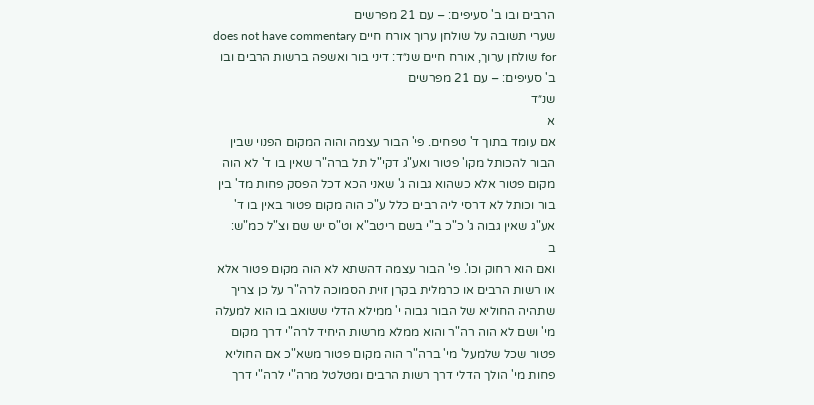הרבים ובו ב' סעיפים: – עם 21 מפרשים
שערי תשובה על שולחן ערוך אורח חיים does not have commentary for שולחן ערוך, אורח חיים שנ״ד: דיני בור ואשפה ברשות הרבים ובו ב' סעיפים: – עם 21 מפרשים
שנ״ד
א
אם עומד בתוך ד' טפחים. פי' הבור עצמה והוה המקום הפנוי שבין הבור להכותל מקו' פטור ואע"ג דקי"ל תל ברה"ר שאין בו ד' לא הוה מקום פטור אלא כשהוא גבוה ג' שאני הכא דכל הפסק פחות מד' בין בור וכותל לא דרסי ליה רבים כלל ע"כ הוה מקום פטור באין בו ד' אע"ג שאין גבוה ג' כ"כ ב"י בשם ריטב"א וט"ס יש שם וצ"ל כמ"ש:
ב
ואם הוא רחוק וכו'. פי' הבור עצמה דהשתא לא הוה מקום פטור אלא או רשות הרבים או כרמלית בקרן זוית הסמוכה לרה"ר על כן צריך שתהיה החוליא של הבור גבוה י' ממילא הדלי ששואב בו הוא למעלה מי' ושם לא הוה רה"ר והוא ממלא מרשות היחיד לרה"י דרך מקום פטור שכל שלמעל' מי' ברה"ר הוה מקום פטור משא"כ אם החוליא פחות מי' הולך הדלי דרך רשות הרבים ומטלטל מרה"י לרה"י דרך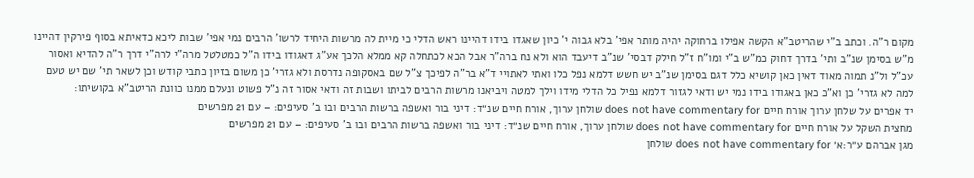מקום ר"ה. וכתב ב"י שהריטב"א הקשה אפילו ברחוקה יהיה מותר אפי' בלא גבוה י' כיון שאגדו בידו דהיינו ראש הדלי כי מיית לה מרשות היחיד לרשו' הרבים נמי אפי' שבות ליכא כדאיתא בסוף פירקין דהיינו מ"ש בסימן שנ"ב ותי' בדרך דחוק כמ"ש ב"י ומו"ח ז"ל חילק דבסי' שנ"ב דיעבד הוא ולא נח ברה"ר אבל הכא לכתחלה קא ממלא הלכך אע"ג דאגודו בידו ה"ל כמטלטל מרה"י לרה"י דרך ר"ה להדיא ואסור עכ"ל ול"נ תמוה מאוד דאין כאן קושיא כלל דגם בסימן שנ"ב יש חשש דלמא נפל כלו ואתי לאתויי ד"א בר"ה לפיכך צ"ל שם באסקופה נדרסת ולא גזרי' כן משום בזיון כתבי קודש וכן לשאר תי' שם יש טעם למה לא גזרי' כן וא"כ כאן באגודו בידו נמי יש ודאי לגזור דלמא נפיל כל הדלי מידו וילך למטה ויביאנו מרשות הרבים לביתו ושבות זה ודאי אסור זה נ"ל פשוט ונעלם ממנו כוונת הריטב"א בקושיתו:
יד אפרים על שלחן ערוך אורח חיים does not have commentary for שולחן ערוך, אורח חיים שנ״ד: דיני בור ואשפה ברשות הרבים ובו ב' סעיפים: – עם 21 מפרשים
מחצית השקל על אורח חיים does not have commentary for שולחן ערוך, אורח חיים שנ״ד: דיני בור ואשפה ברשות הרבים ובו ב' סעיפים: – עם 21 מפרשים
מגן אברהם ע״ר:א׳ does not have commentary for שולחן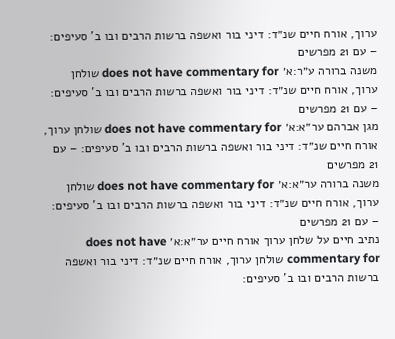ערוך, אורח חיים שנ״ד: דיני בור ואשפה ברשות הרבים ובו ב' סעיפים: – עם 21 מפרשים
משנה ברורה ע״ר:א׳ does not have commentary for שולחן ערוך, אורח חיים שנ״ד: דיני בור ואשפה ברשות הרבים ובו ב' סעיפים: – עם 21 מפרשים
מגן אברהם ער״א:א׳ does not have commentary for שולחן ערוך, אורח חיים שנ״ד: דיני בור ואשפה ברשות הרבים ובו ב' סעיפים: – עם 21 מפרשים
משנה ברורה ער״א:א׳ does not have commentary for שולחן ערוך, אורח חיים שנ״ד: דיני בור ואשפה ברשות הרבים ובו ב' סעיפים: – עם 21 מפרשים
נתיב חיים על שלחן ערוך אורח חיים ער״א:א׳ does not have commentary for שולחן ערוך, אורח חיים שנ״ד: דיני בור ואשפה ברשות הרבים ובו ב' סעיפים: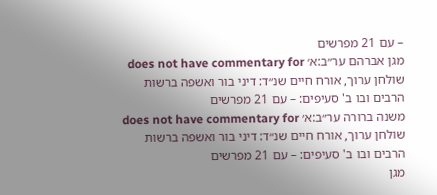– עם 21 מפרשים
מגן אברהם ער״ב:א׳ does not have commentary for שולחן ערוך, אורח חיים שנ״ד: דיני בור ואשפה ברשות הרבים ובו ב' סעיפים: – עם 21 מפרשים
משנה ברורה ער״ב:א׳ does not have commentary for שולחן ערוך, אורח חיים שנ״ד: דיני בור ואשפה ברשות הרבים ובו ב' סעיפים: – עם 21 מפרשים
מגן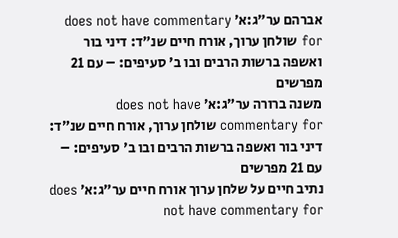אברהם ער״ג:א׳ does not have commentary for שולחן ערוך, אורח חיים שנ״ד: דיני בור ואשפה ברשות הרבים ובו ב' סעיפים: – עם 21 מפרשים
משנה ברורה ער״ג:א׳ does not have commentary for שולחן ערוך, אורח חיים שנ״ד: דיני בור ואשפה ברשות הרבים ובו ב' סעיפים: – עם 21 מפרשים
נתיב חיים על שלחן ערוך אורח חיים ער״ג:א׳ does not have commentary for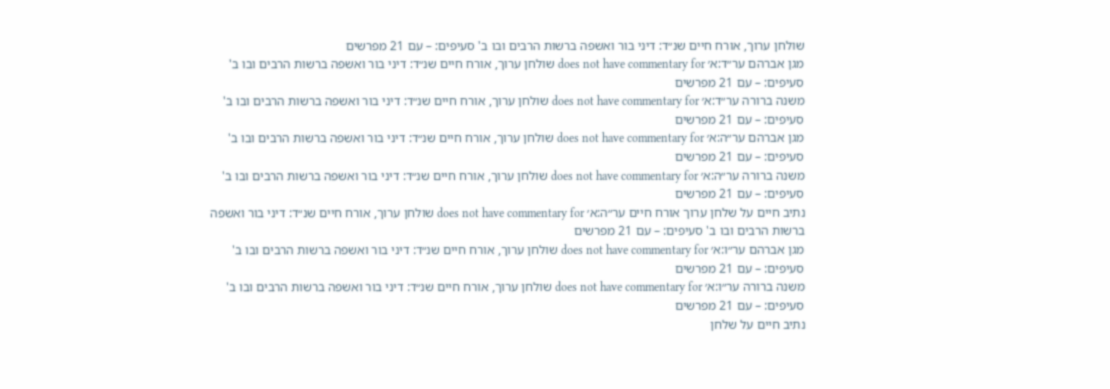שולחן ערוך, אורח חיים שנ״ד: דיני בור ואשפה ברשות הרבים ובו ב' סעיפים: – עם 21 מפרשים
מגן אברהם ער״ד:א׳ does not have commentary for שולחן ערוך, אורח חיים שנ״ד: דיני בור ואשפה ברשות הרבים ובו ב' סעיפים: – עם 21 מפרשים
משנה ברורה ער״ד:א׳ does not have commentary for שולחן ערוך, אורח חיים שנ״ד: דיני בור ואשפה ברשות הרבים ובו ב' סעיפים: – עם 21 מפרשים
מגן אברהם ער״ה:א׳ does not have commentary for שולחן ערוך, אורח חיים שנ״ד: דיני בור ואשפה ברשות הרבים ובו ב' סעיפים: – עם 21 מפרשים
משנה ברורה ער״ה:א׳ does not have commentary for שולחן ערוך, אורח חיים שנ״ד: דיני בור ואשפה ברשות הרבים ובו ב' סעיפים: – עם 21 מפרשים
נתיב חיים על שלחן ערוך אורח חיים ער״ה:א׳ does not have commentary for שולחן ערוך, אורח חיים שנ״ד: דיני בור ואשפה ברשות הרבים ובו ב' סעיפים: – עם 21 מפרשים
מגן אברהם ער״ו:א׳ does not have commentary for שולחן ערוך, אורח חיים שנ״ד: דיני בור ואשפה ברשות הרבים ובו ב' סעיפים: – עם 21 מפרשים
משנה ברורה ער״ו:א׳ does not have commentary for שולחן ערוך, אורח חיים שנ״ד: דיני בור ואשפה ברשות הרבים ובו ב' סעיפים: – עם 21 מפרשים
נתיב חיים על שלחן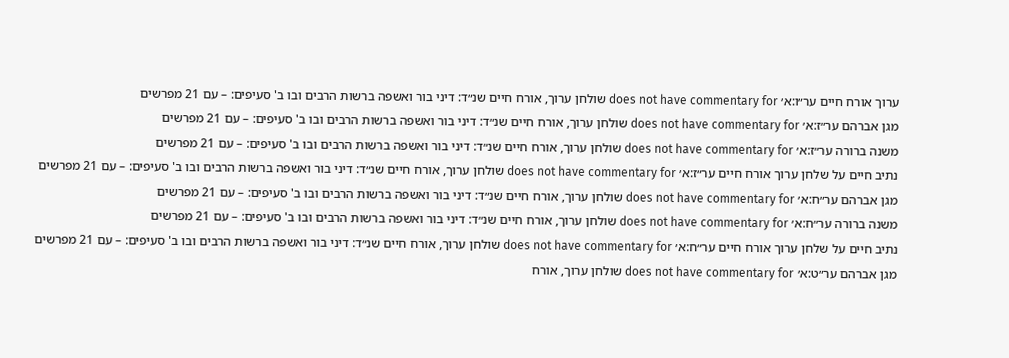ערוך אורח חיים ער״ו:א׳ does not have commentary for שולחן ערוך, אורח חיים שנ״ד: דיני בור ואשפה ברשות הרבים ובו ב' סעיפים: – עם 21 מפרשים
מגן אברהם ער״ז:א׳ does not have commentary for שולחן ערוך, אורח חיים שנ״ד: דיני בור ואשפה ברשות הרבים ובו ב' סעיפים: – עם 21 מפרשים
משנה ברורה ער״ז:א׳ does not have commentary for שולחן ערוך, אורח חיים שנ״ד: דיני בור ואשפה ברשות הרבים ובו ב' סעיפים: – עם 21 מפרשים
נתיב חיים על שלחן ערוך אורח חיים ער״ז:א׳ does not have commentary for שולחן ערוך, אורח חיים שנ״ד: דיני בור ואשפה ברשות הרבים ובו ב' סעיפים: – עם 21 מפרשים
מגן אברהם ער״ח:א׳ does not have commentary for שולחן ערוך, אורח חיים שנ״ד: דיני בור ואשפה ברשות הרבים ובו ב' סעיפים: – עם 21 מפרשים
משנה ברורה ער״ח:א׳ does not have commentary for שולחן ערוך, אורח חיים שנ״ד: דיני בור ואשפה ברשות הרבים ובו ב' סעיפים: – עם 21 מפרשים
נתיב חיים על שלחן ערוך אורח חיים ער״ח:א׳ does not have commentary for שולחן ערוך, אורח חיים שנ״ד: דיני בור ואשפה ברשות הרבים ובו ב' סעיפים: – עם 21 מפרשים
מגן אברהם ער״ט:א׳ does not have commentary for שולחן ערוך, אורח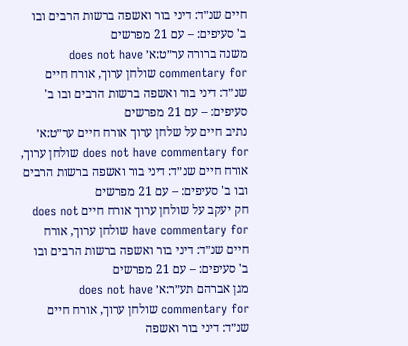חיים שנ״ד: דיני בור ואשפה ברשות הרבים ובו ב' סעיפים: – עם 21 מפרשים
משנה ברורה ער״ט:א׳ does not have commentary for שולחן ערוך, אורח חיים שנ״ד: דיני בור ואשפה ברשות הרבים ובו ב' סעיפים: – עם 21 מפרשים
נתיב חיים על שלחן ערוך אורח חיים ער״ט:א׳ does not have commentary for שולחן ערוך, אורח חיים שנ״ד: דיני בור ואשפה ברשות הרבים ובו ב' סעיפים: – עם 21 מפרשים
חק יעקב על שולחן ערוך אורח חיים does not have commentary for שולחן ערוך, אורח חיים שנ״ד: דיני בור ואשפה ברשות הרבים ובו ב' סעיפים: – עם 21 מפרשים
מגן אברהם תע״ר:א׳ does not have commentary for שולחן ערוך, אורח חיים שנ״ד: דיני בור ואשפה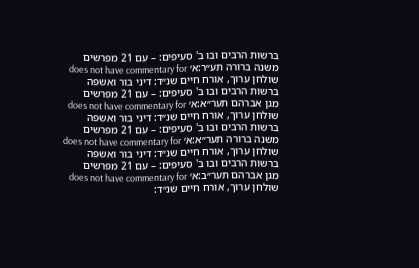ברשות הרבים ובו ב' סעיפים: – עם 21 מפרשים
משנה ברורה תע״ר:א׳ does not have commentary for שולחן ערוך, אורח חיים שנ״ד: דיני בור ואשפה ברשות הרבים ובו ב' סעיפים: – עם 21 מפרשים
מגן אברהם תער״א:א׳ does not have commentary for שולחן ערוך, אורח חיים שנ״ד: דיני בור ואשפה ברשות הרבים ובו ב' סעיפים: – עם 21 מפרשים
משנה ברורה תער״א:א׳ does not have commentary for שולחן ערוך, אורח חיים שנ״ד: דיני בור ואשפה ברשות הרבים ובו ב' סעיפים: – עם 21 מפרשים
מגן אברהם תער״ב:א׳ does not have commentary for שולחן ערוך, אורח חיים שנ״ד: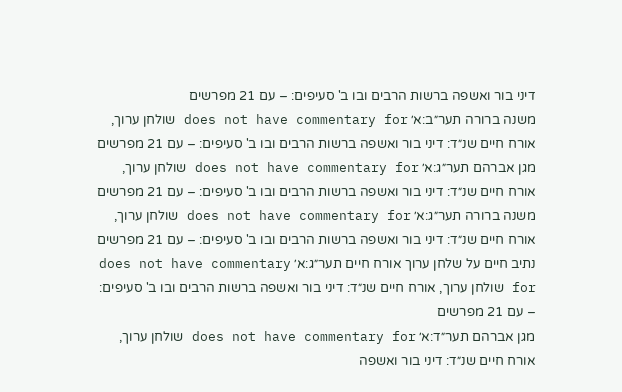דיני בור ואשפה ברשות הרבים ובו ב' סעיפים: – עם 21 מפרשים
משנה ברורה תער״ב:א׳ does not have commentary for שולחן ערוך, אורח חיים שנ״ד: דיני בור ואשפה ברשות הרבים ובו ב' סעיפים: – עם 21 מפרשים
מגן אברהם תער״ג:א׳ does not have commentary for שולחן ערוך, אורח חיים שנ״ד: דיני בור ואשפה ברשות הרבים ובו ב' סעיפים: – עם 21 מפרשים
משנה ברורה תער״ג:א׳ does not have commentary for שולחן ערוך, אורח חיים שנ״ד: דיני בור ואשפה ברשות הרבים ובו ב' סעיפים: – עם 21 מפרשים
נתיב חיים על שלחן ערוך אורח חיים תער״ג:א׳ does not have commentary for שולחן ערוך, אורח חיים שנ״ד: דיני בור ואשפה ברשות הרבים ובו ב' סעיפים: – עם 21 מפרשים
מגן אברהם תער״ד:א׳ does not have commentary for שולחן ערוך, אורח חיים שנ״ד: דיני בור ואשפה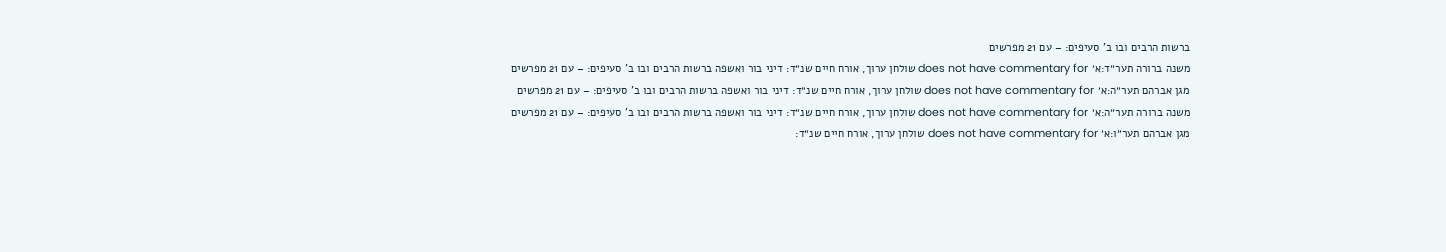ברשות הרבים ובו ב' סעיפים: – עם 21 מפרשים
משנה ברורה תער״ד:א׳ does not have commentary for שולחן ערוך, אורח חיים שנ״ד: דיני בור ואשפה ברשות הרבים ובו ב' סעיפים: – עם 21 מפרשים
מגן אברהם תער״ה:א׳ does not have commentary for שולחן ערוך, אורח חיים שנ״ד: דיני בור ואשפה ברשות הרבים ובו ב' סעיפים: – עם 21 מפרשים
משנה ברורה תער״ה:א׳ does not have commentary for שולחן ערוך, אורח חיים שנ״ד: דיני בור ואשפה ברשות הרבים ובו ב' סעיפים: – עם 21 מפרשים
מגן אברהם תער״ו:א׳ does not have commentary for שולחן ערוך, אורח חיים שנ״ד: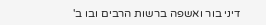דיני בור ואשפה ברשות הרבים ובו ב'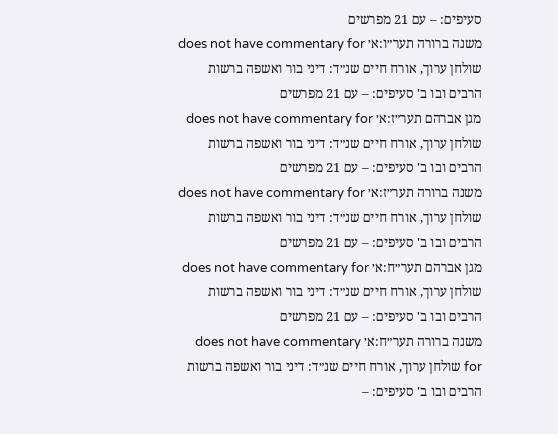סעיפים: – עם 21 מפרשים
משנה ברורה תער״ו:א׳ does not have commentary for שולחן ערוך, אורח חיים שנ״ד: דיני בור ואשפה ברשות הרבים ובו ב' סעיפים: – עם 21 מפרשים
מגן אברהם תער״ז:א׳ does not have commentary for שולחן ערוך, אורח חיים שנ״ד: דיני בור ואשפה ברשות הרבים ובו ב' סעיפים: – עם 21 מפרשים
משנה ברורה תער״ז:א׳ does not have commentary for שולחן ערוך, אורח חיים שנ״ד: דיני בור ואשפה ברשות הרבים ובו ב' סעיפים: – עם 21 מפרשים
מגן אברהם תער״ח:א׳ does not have commentary for שולחן ערוך, אורח חיים שנ״ד: דיני בור ואשפה ברשות הרבים ובו ב' סעיפים: – עם 21 מפרשים
משנה ברורה תער״ח:א׳ does not have commentary for שולחן ערוך, אורח חיים שנ״ד: דיני בור ואשפה ברשות הרבים ובו ב' סעיפים: –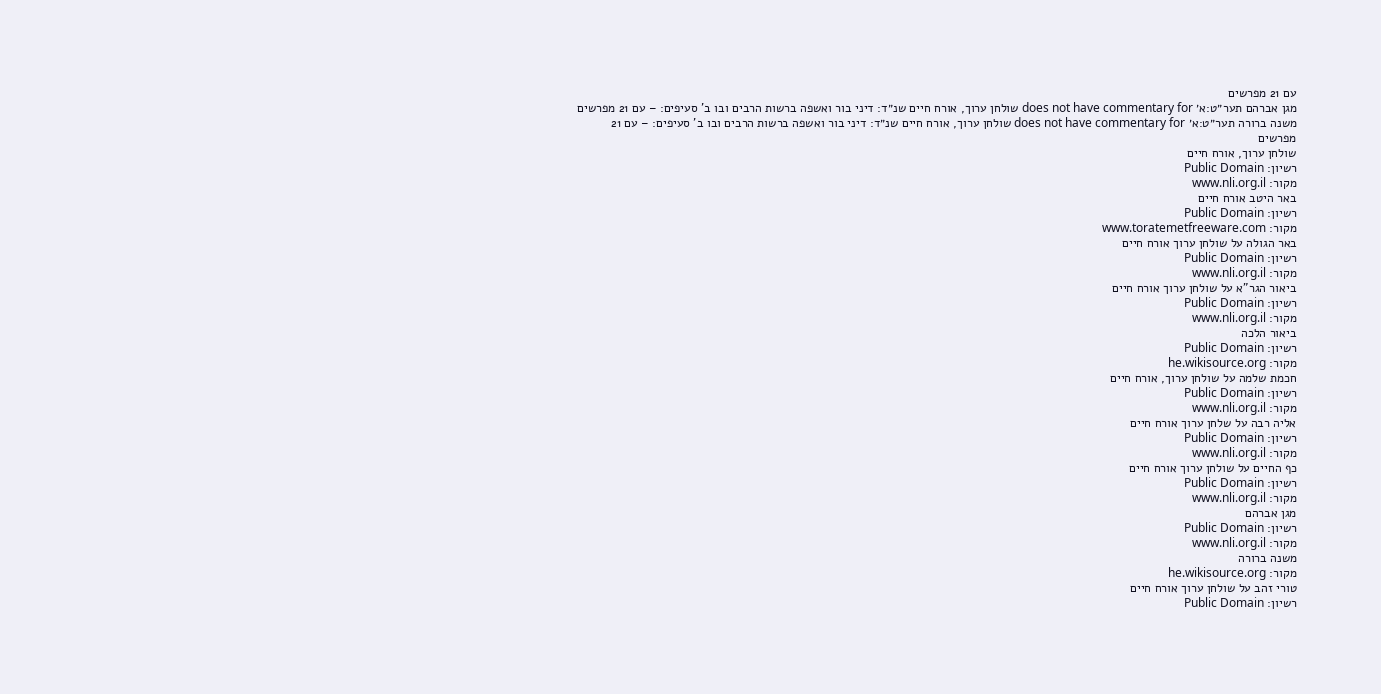עם 21 מפרשים
מגן אברהם תער״ט:א׳ does not have commentary for שולחן ערוך, אורח חיים שנ״ד: דיני בור ואשפה ברשות הרבים ובו ב' סעיפים: – עם 21 מפרשים
משנה ברורה תער״ט:א׳ does not have commentary for שולחן ערוך, אורח חיים שנ״ד: דיני בור ואשפה ברשות הרבים ובו ב' סעיפים: – עם 21 מפרשים
שולחן ערוך, אורח חיים
רשיון: Public Domain
מקור: www.nli.org.il
באר היטב אורח חיים
רשיון: Public Domain
מקור: www.toratemetfreeware.com
באר הגולה על שולחן ערוך אורח חיים
רשיון: Public Domain
מקור: www.nli.org.il
ביאור הגר"א על שולחן ערוך אורח חיים
רשיון: Public Domain
מקור: www.nli.org.il
ביאור הלכה
רשיון: Public Domain
מקור: he.wikisource.org
חכמת שלמה על שולחן ערוך, אורח חיים
רשיון: Public Domain
מקור: www.nli.org.il
אליה רבה על שלחן ערוך אורח חיים
רשיון: Public Domain
מקור: www.nli.org.il
כף החיים על שולחן ערוך אורח חיים
רשיון: Public Domain
מקור: www.nli.org.il
מגן אברהם
רשיון: Public Domain
מקור: www.nli.org.il
משנה ברורה
מקור: he.wikisource.org
טורי זהב על שולחן ערוך אורח חיים
רשיון: Public Domain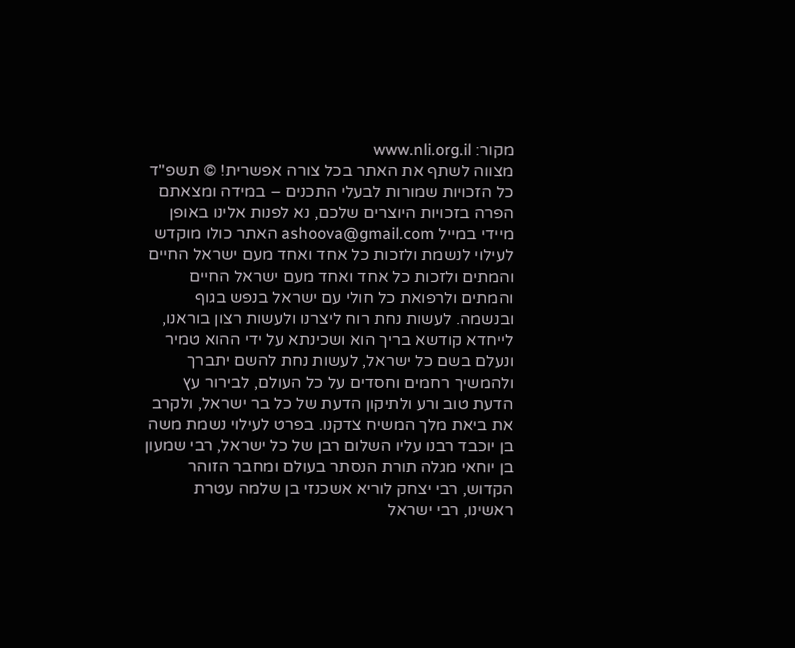מקור: www.nli.org.il
מצווה לשתף את האתר בכל צורה אפשרית! © תשפ"ד כל הזכויות שמורות לבעלי התכנים – במידה ומצאתם הפרה בזכויות היוצרים שלכם, נא לפנות אלינו באופן מיידי במייל ashoova@gmail.com האתר כולו מוקדש לעילוי לנשמת ולזכות כל אחד ואחד מעם ישראל החיים והמתים ולזכות כל אחד ואחד מעם ישראל החיים והמתים ולרפואת כל חולי עם ישראל בנפש בגוף ובנשמה. לעשות נחת רוח ליצרנו ולעשות רצון בוראנו, לייחדא קודשא בריך הוא ושכינתא על ידי ההוא טמיר ונעלם בשם כל ישראל, לעשות נחת להשם יתברך ולהמשיך רחמים וחסדים על כל העולם, לבירור עץ הדעת טוב ורע ולתיקון הדעת של כל בר ישראל, ולקרב את ביאת מלך המשיח צדקנו. בפרט לעילוי נשמת משה בן יוכבד רבנו עליו השלום רבן של כל ישראל, רבי שמעון בן יוחאי מגלה תורת הנסתר בעולם ומחבר הזוהר הקדוש, רבי יצחק לוריא אשכנזי בן שלמה עטרת ראשינו, רבי ישראל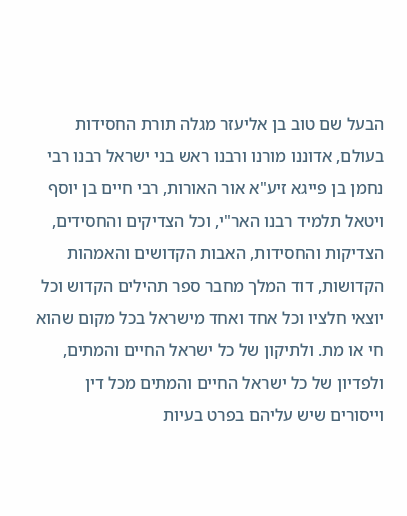הבעל שם טוב בן אליעזר מגלה תורת החסידות בעולם, אדוננו מורנו ורבנו ראש בני ישראל רבנו רבי נחמן בן פייגא זיע"א אור האורות, רבי חיים בן יוסף ויטאל תלמיד רבנו האר"י, וכל הצדיקים והחסידים, הצדיקות והחסידות, האבות הקדושים והאמהות הקדושות, דוד המלך מחבר ספר תהילים הקדוש וכל יוצאי חלציו וכל אחד ואחד מישראל בכל מקום שהוא חי או מת. ולתיקון של כל ישראל החיים והמתים, ולפדיון של כל ישראל החיים והמתים מכל דין וייסורים שיש עליהם בפרט בעיות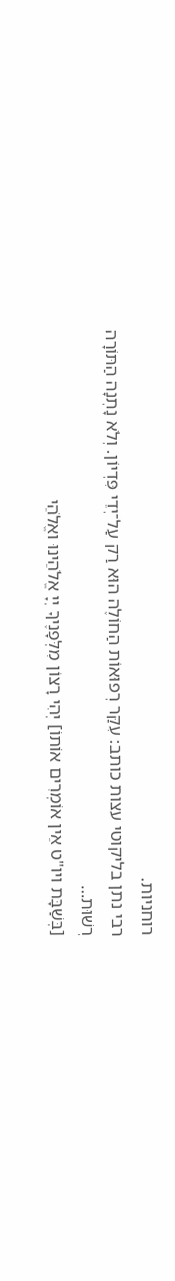רוחניות.
רבי נתן בליקוטי עצות כותב: עִקַּר רְפוּאוֹת הַחוֹלֶה הוּא רַק עַל־יְדֵי פִּדְיוֹן. וְלֹא נָתְנָה הַתּוֹרָה רְשׁוּת…
[בְּשַׁבָּת ויו"ט אֵין אוֹמְרִים אוֹתוֹ] יְהִי רָצוֹן מִלְּפָנֶיךָ יְיָ אֱלֹהֵינוּ ואֱלֹהֵי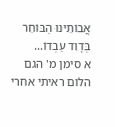אֲבוֹתֵינוּ הַבּוֹחֵר בְּדָוִד עַבְדוֹ…
א סימן מ' הגם הלום ראיתי אחרי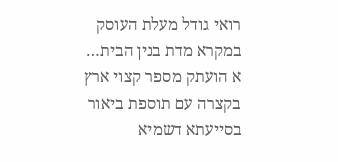רואי גודל מעלת העוסק במקרא מדת בנין הבית…
א הועתק מספר קצוי ארץ בקצרה עם תוספת ביאור בסייעתא דשמיא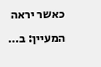כאשר יראה המעיין: ב…